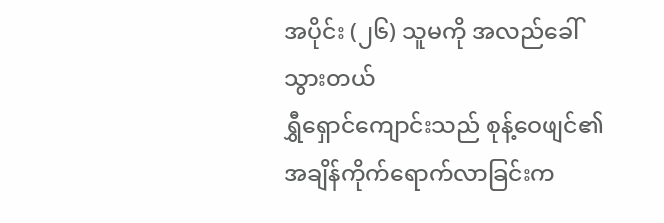အပိုင်း (၂၆) သူမကို အလည်ခေါ်သွားတယ်
ရွှီရှောင်ကျောင်းသည် စုန့်ဝေဖျင်၏ အချိန်ကိုက်ရောက်လာခြင်းက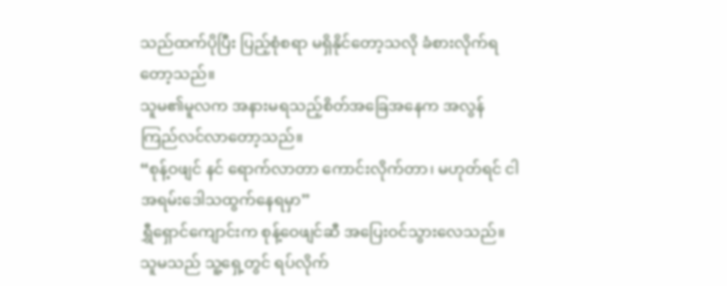သည်ထက်ပိုပြီး ပြည့်စုံစရာ မရှိနိုင်တော့သလို ခံစားလိုက်ရတော့သည်။
သူမ၏မူလက အနားမရသည့်စိတ်အခြေအနေက အလွန်ကြည်လင်လာတော့သည်။
“စုန့်ဝဖျင် နင် ရောက်လာတာ ကောင်းလိုက်တာ၊ မဟုတ်ရင် ငါ အရမ်းဒေါသထွက်နေရမှာ”
ရွှီရှောင်ကျောင်းက စုန့်ဝေဖျင်ဆီ အပြေးဝင်သွားလေသည်။ သူမသည် သူ့ရှေ့တွင် ရပ်လိုက်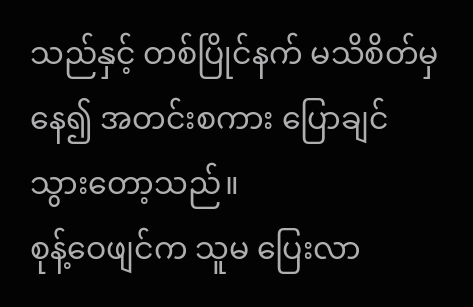သည်နှင့် တစ်ပြိုင်နက် မသိစိတ်မှနေ၍ အတင်းစကား ပြောချင်သွားတော့သည်။
စုန့်ဝေဖျင်က သူမ ပြေးလာ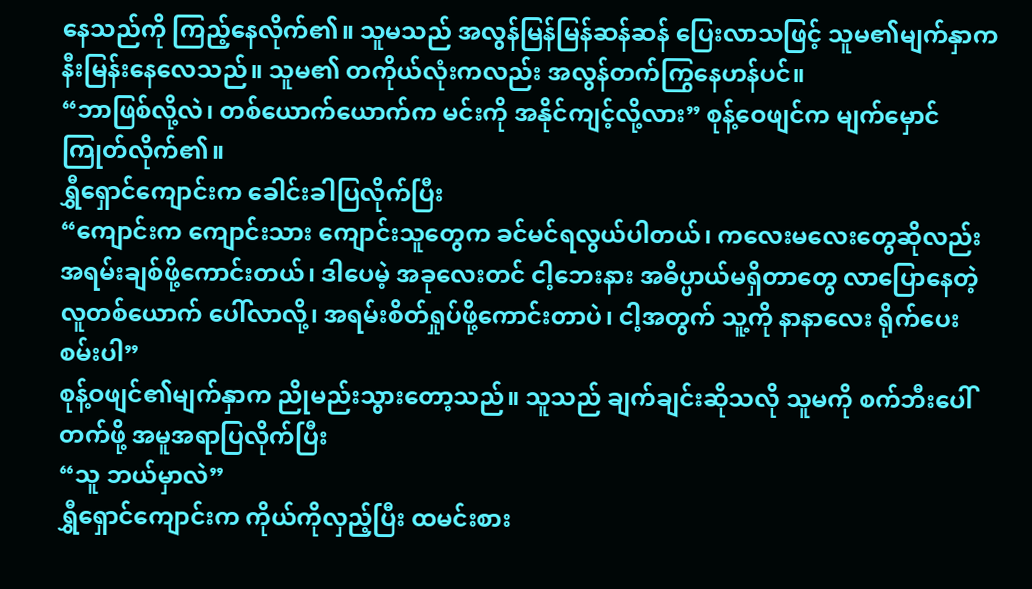နေသည်ကို ကြည့်နေလိုက်၏။ သူမသည် အလွန်မြန်မြန်ဆန်ဆန် ပြေးလာသဖြင့် သူမ၏မျက်နှာက နီးမြန်းနေလေသည်။ သူမ၏ တကိုယ်လုံးကလည်း အလွန်တက်ကြွနေဟန်ပင်။
“ဘာဖြစ်လို့လဲ၊ တစ်ယောက်ယောက်က မင်းကို အနိုင်ကျင့်လို့လား” စုန့်ဝေဖျင်က မျက်မှောင်ကြုတ်လိုက်၏။
ရွှီရှောင်ကျောင်းက ခေါင်းခါပြလိုက်ပြီး
“ကျောင်းက ကျောင်းသား ကျောင်းသူတွေက ခင်မင်ရလွယ်ပါတယ်၊ ကလေးမလေးတွေဆိုလည်း အရမ်းချစ်ဖို့ကောင်းတယ်၊ ဒါပေမဲ့ အခုလေးတင် ငါ့ဘေးနား အဓိပ္ပာယ်မရှိတာတွေ လာပြောနေတဲ့ လူတစ်ယောက် ပေါ်လာလို့၊ အရမ်းစိတ်ရှုပ်ဖို့ကောင်းတာပဲ၊ ငါ့အတွက် သူ့ကို နာနာလေး ရိုက်ပေးစမ်းပါ”
စုန့်ဝဖျင်၏မျက်နှာက ညိုမည်းသွားတော့သည်။ သူသည် ချက်ချင်းဆိုသလို သူမကို စက်ဘီးပေါ်တက်ဖို့ အမူအရာပြလိုက်ပြီး
“သူ ဘယ်မှာလဲ”
ရွှီရှောင်ကျောင်းက ကိုယ်ကိုလှည့်ပြီး ထမင်းစား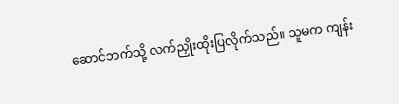ဆောင်ဘက်သို့ လက်ညှိုးထိုးပြလိုက်သည်။ သူမက ကျန်း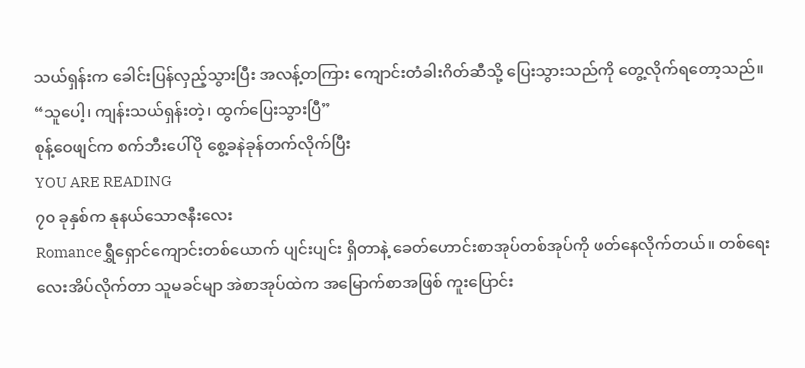သယ်ရှန်းက ခေါင်းပြန်လှည့်သွားပြီး အလန့်တကြား ကျောင်းတံခါးဂိတ်ဆီသို့ ပြေးသွားသည်ကို တွေ့လိုက်ရတော့သည်။
“သူပေါ့၊ ကျန်းသယ်ရှန်းတဲ့၊ ထွက်ပြေးသွားပြီ”
စုန့်ဝေဖျင်က စက်ဘီးပေါ်ပို စွေ့ခနဲခုန်တက်လိုက်ပြီး
YOU ARE READING
၇၀ ခုနှစ်က နုနယ်သောဇနီးလေး
Romanceရွှီရှောင်ကျောင်းတစ်ယောက် ပျင်းပျင်း ရှိတာနဲ့ ခေတ်ဟောင်းစာအုပ်တစ်အုပ်ကို ဖတ်နေလိုက်တယ်။ တစ်ရေးလေးအိပ်လိုက်တာ သူမခင်မျာ အဲစာအုပ်ထဲက အမြောက်စာအဖြစ် ကူးပြောင်း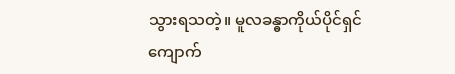သွားရသတဲ့။ မူလခန္ဓာကိုယ်ပိုင်ရှင် ကျောက်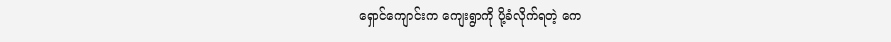ရှောင်ကျောင်းက ကျေးရွာကို ပို့ခံလိုက်ရတဲ့ ကေ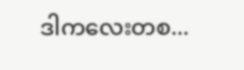ဒါကလေးတစ...